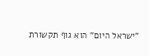"ישראל היום" הוא גוף תקשורת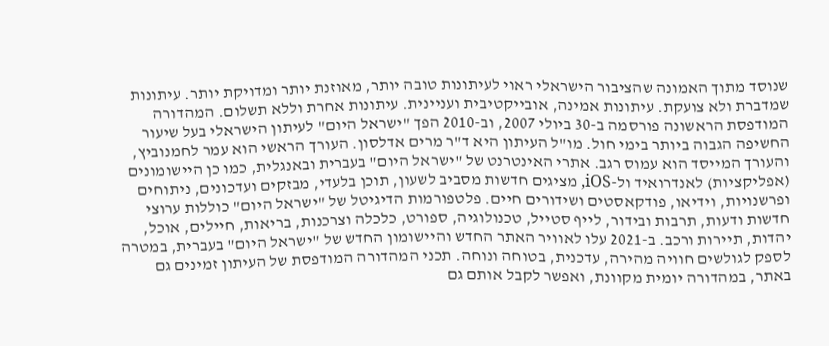שנוסד מתוך האמונה שהציבור הישראלי ראוי לעיתונות טובה יותר, מאוזנת יותר ומדויקת יותר. עיתונות שמדברת ולא צועקת. עיתונות אמינה, אובייקטיבית ועניינית. עיתונות אחרת וללא תשלום. המהדורה המודפסת הראשונה פורסמה ב-30 ביולי 2007, וב-2010 הפך "ישראל היום" לעיתון הישראלי בעל שיעור החשיפה הגבוה ביותר בימי חול. מו"ל העיתון היא ד"ר מרים אדלסון. העורך הראשי הוא עמר לחמנוביץ, והעורך המייסד הוא עמוס רגב. אתרי האינטרנט של "ישראל היום" בעברית ובאנגלית, כמו כן היישומונים (אפליקציות) לאנדרואיד ול-iOS, מציגים חדשות מסביב לשעון, תוכן בלעדי, מבזקים ועדכונים, ניתוחים ופרשנויות, וידיאו, פודקאסטים ושידורים חיים. פלטפורמות הדיגיטל של "ישראל היום" כוללות ערוצי חדשות ודעות, תרבות ובידור, לייף סטייל, טכנולוגיה, ספורט, כלכלה וצרכנות, בריאות, חיילים, אוכל, יהדות, תיירות ורכב. ב-2021 עלו לאוויר האתר החדש והיישומון החדש של "ישראל היום" בעברית, במטרה לספק לגולשים חוויה מהירה, עדכנית, בטוחה ונוחה. תכני המהדורה המודפסת של העיתון זמינים גם באתר, במהדורה יומית מקוונת, ואפשר לקבל אותם גם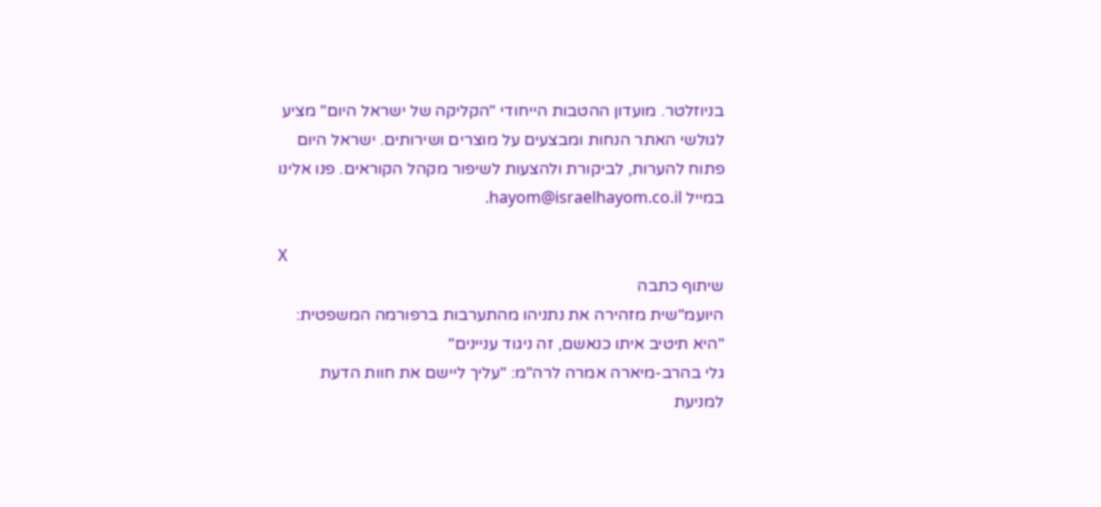בניוזלטר. מועדון ההטבות הייחודי "הקליקה של ישראל היום" מציע לגולשי האתר הנחות ומבצעים על מוצרים ושירותים. ישראל היום פתוח להערות, לביקורת ולהצעות לשיפור מקהל הקוראים. פנו אלינו במייל hayom@israelhayom.co.il.

X
שיתוף כתבה
היועמ"שית מזהירה את נתניהו מהתערבות ברפורמה המשפטית: "היא תיטיב איתו כנאשם, זה ניגוד עניינים"
גלי בהרב-מיארה אמרה לרה"מ: "עליך ליישם את חוות הדעת למניעת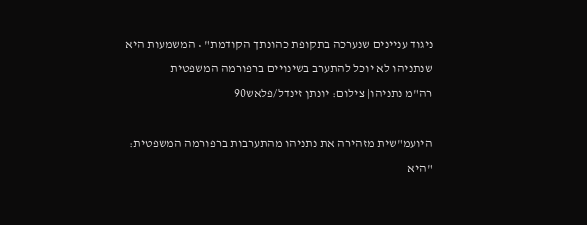ניגוד עניינים שנערכה בתקופת כהונתך הקודמת" • המשמעות היא שנתניהו לא יוכל להתערב בשינויים ברפורמה המשפטית
רה"מ נתניהו| צילום: יונתן זינדל/פלאש90

היועמ"שית מזהירה את נתניהו מהתערבות ברפורמה המשפטית: "היא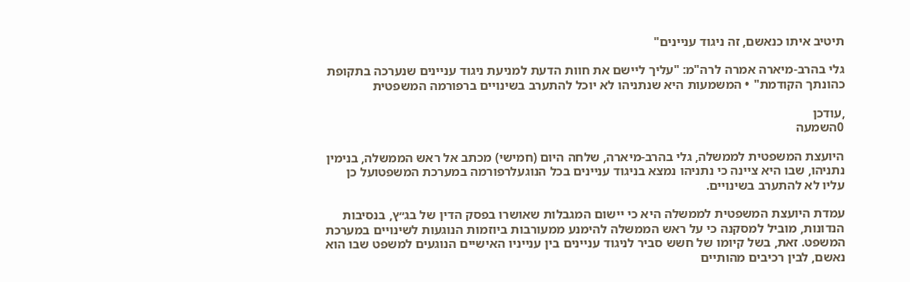תיטיב איתו כנאשם, זה ניגוד עניינים"

גלי בהרב-מיארה אמרה לרה"מ: "עליך ליישם את חוות הדעת למניעת ניגוד עניינים שנערכה בתקופת כהונתך הקודמת" • המשמעות היא שנתניהו לא יוכל להתערב בשינויים ברפורמה המשפטית

,עודכן
0השמעה

היועצת המשפטית לממשלה, גלי בהרב-מיארה, שלחה היום (חמישי) מכתב אל ראש הממשלה, בנימין נתניהו, שבו היא ציינה כי נתניהו נמצא בניגוד עניינים בכל הנוגעלרפורמה במערכת המשפטועל כן עליו לא להתערב בשינויים.

עמדת היועצת המשפטית לממשלה היא כי יישום המגבלות שאושרו בפסק הדין של בג״ץ, בנסיבות הנדונות, מוביל למסקנה כי על ראש הממשלה להימנע ממעורבות ביוזמות הנוגעות לשינויים במערכת המשפט. זאת, בשל קיומו של חשש סביר לניגוד עניינים בין ענייניו האישיים הנוגעים למשפט שבו הוא נאשם, לבין רכיבים מהותיים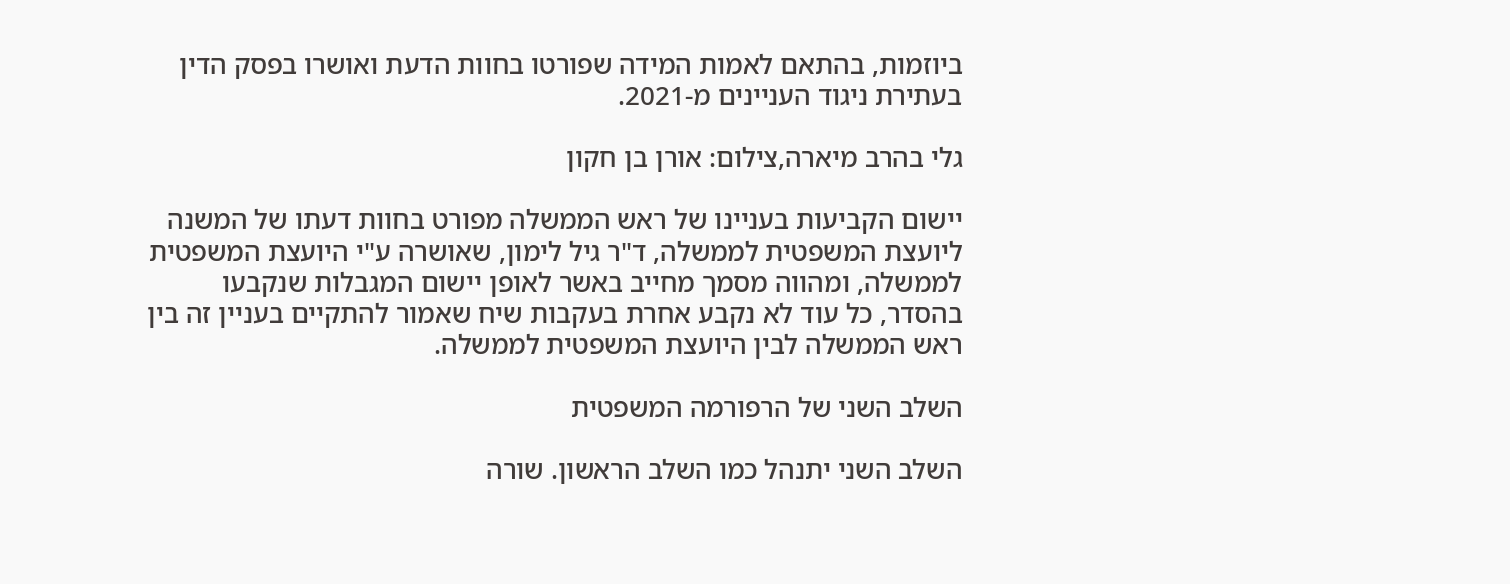ביוזמות, בהתאם לאמות המידה שפורטו בחוות הדעת ואושרו בפסק הדין בעתירת ניגוד העניינים מ-2021.

גלי בהרב מיארה,צילום: אורן בן חקון

יישום הקביעות בעניינו של ראש הממשלה מפורט בחוות דעתו של המשנה ליועצת המשפטית לממשלה, ד"ר גיל לימון, שאושרה ע"י היועצת המשפטית לממשלה, ומהווה מסמך מחייב באשר לאופן יישום המגבלות שנקבעו בהסדר, כל עוד לא נקבע אחרת בעקבות שיח שאמור להתקיים בעניין זה בין ראש הממשלה לבין היועצת המשפטית לממשלה.

השלב השני של הרפורמה המשפטית

השלב השני יתנהל כמו השלב הראשון. שורה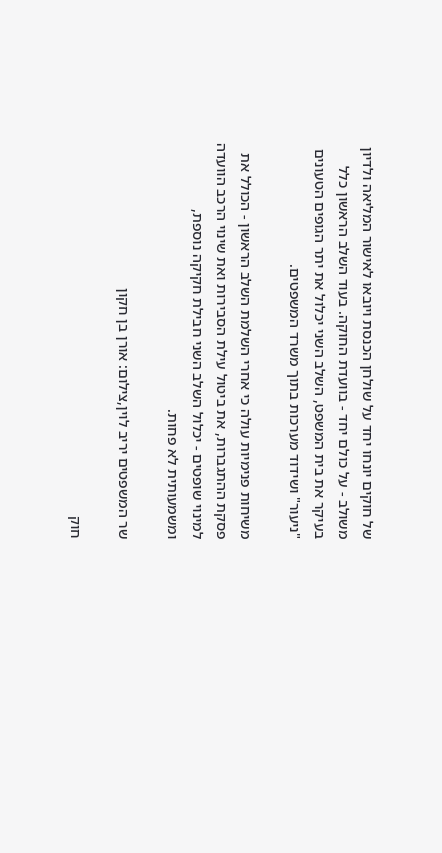של חוקים יונחו יחד על שולחן הכנסת ויובאו לאישור המליאה ולדיון משולב - על כולם יחד - בוועדת החוקה. בעוד השלב הראשון כלל בעיקר את בית המשפט, השלב השני יכלול את יתר הגופים הטעונים "ניעור" ושידוד מערכות בתוך משרד המשפטים.

משיחות פנימיות עולה כי אחרי השלמת השלב הראשון - הכולל את פסקת ההתגברות, את ביטול עילת הסבירות ואת שינוי הרכב הוועדה למינוי שופטים - יכלול השלב השני חבילת חקיקה נוספת, ומשמעותית לא פחות.

שר המשפטים יריב לוין,צילום: אורן בן חקון

חוק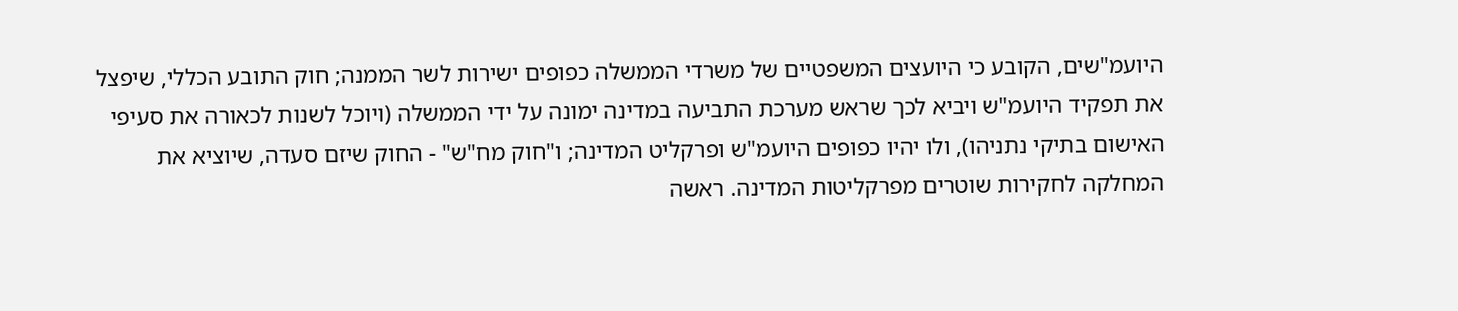היועמ"שים, הקובע כי היועצים המשפטיים של משרדי הממשלה כפופים ישירות לשר הממנה; חוק התובע הכללי, שיפצל את תפקיד היועמ"ש ויביא לכך שראש מערכת התביעה במדינה ימונה על ידי הממשלה (ויוכל לשנות לכאורה את סעיפי האישום בתיקי נתניהו), ולו יהיו כפופים היועמ"ש ופרקליט המדינה; ו"חוק מח"ש" - החוק שיזם סעדה, שיוציא את המחלקה לחקירות שוטרים מפרקליטות המדינה. ראשה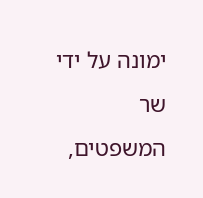ימונה על ידי שר המשפטים,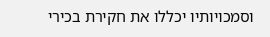וסמכויותיו יכללו את חקירת בכירי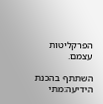הפרקליטות עצמם.

השתתף בהכנת הידיעה:מתי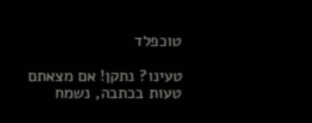טוכפלד

טעינו? נתקן! אם מצאתם טעות בכתבה, נשמח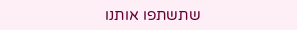שתשתפו אותנו